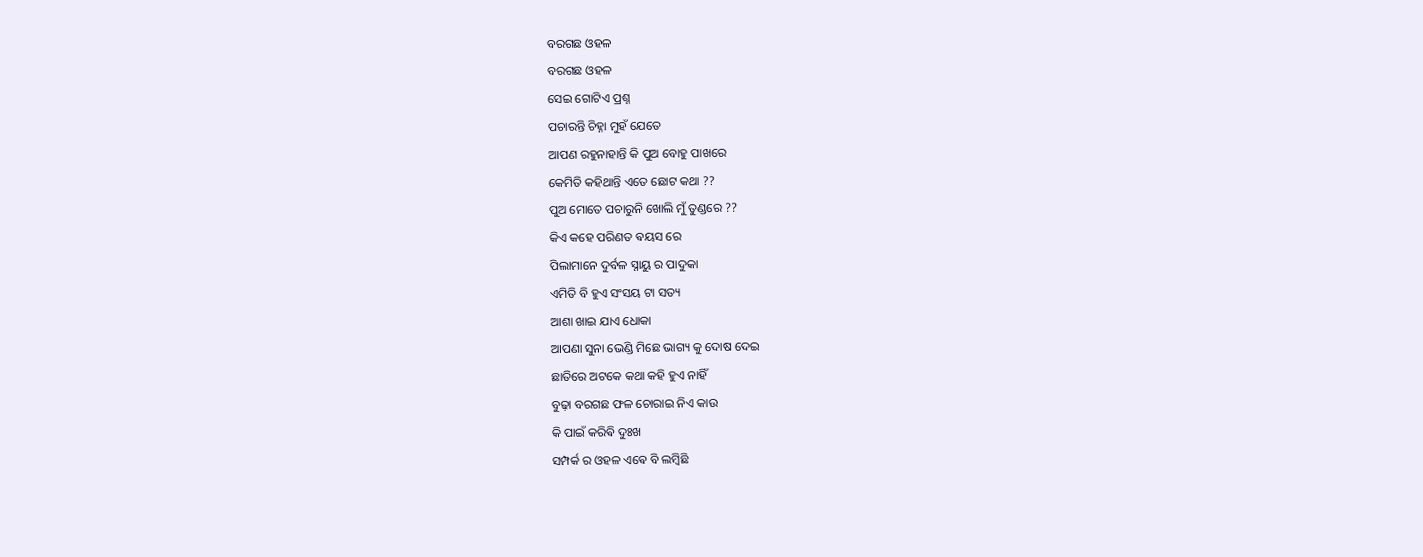ବରଗଛ ଓହଳ
ବରଗଛ ଓହଳ
ସେଇ ଗୋଟିଏ ପ୍ରଶ୍ନ
ପଚାରନ୍ତି ଚିହ୍ନା ମୁହଁ ଯେତେ
ଆପଣ ରହୁନାହାନ୍ତି କି ପୁଅ ବୋହୁ ପାଖରେ
କେମିତି କହିଥାନ୍ତି ଏତେ ଛୋଟ କଥା ??
ପୁଅ ମୋତେ ପଚାରୁନି ଖୋଲି ମୁଁ ତୁଣ୍ଡରେ ??
କିଏ କହେ ପରିଣତ ଵୟସ ରେ
ପିଲାମାନେ ଦୁର୍ବଳ ସ୍ନାୟୁ ର ପାଦୁକା
ଏମିତି ବି ହୁଏ ସଂସୟ ଟା ସତ୍ୟ
ଆଶା ଖାଇ ଯାଏ ଧୋକା
ଆପଣା ସୁନା ଭେଣ୍ଡି ମିଛେ ଭାଗ୍ୟ କୁ ଦୋଷ ଦେଇ
ଛାତିରେ ଅଟକେ କଥା କହି ହୁଏ ନାହିଁ
ବୁଢ଼ା ବରଗଛ ଫଳ ଚୋରାଇ ନିଏ କାଉ
କି ପାଇଁ କରିଵି ଦୁଃଖ
ସମ୍ପର୍କ ର ଓହଳ ଏଵେ ବି ଲମ୍ବିଛି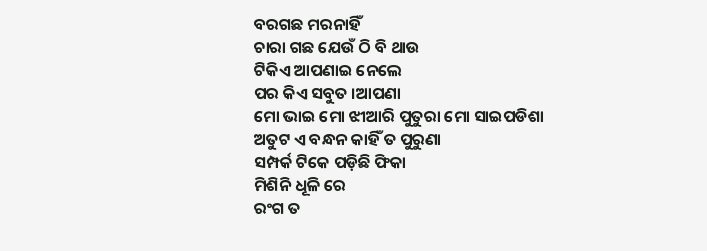ବରଗଛ ମରନାହିଁ
ଚାରା ଗଛ ଯେଉଁ ଠି ବି ଥାଉ
ଟିକିଏ ଆପଣାଇ ନେଲେ
ପର କିଏ ସବୁତ ।ଆପଣା
ମୋ ଭାଇ ମୋ ଝୀଆରି ପୁତୁରା ମୋ ସାଇପଡିଶା
ଅତୁଟ ଏ ବନ୍ଧନ କାହିଁ ତ ପୁରୁଣା
ସମ୍ପର୍କ ଟିକେ ପଡ଼ିଛି ଫିକା
ମିଶିନି ଧୂଳି ରେ
ରଂଗ ତ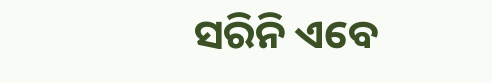ସରିନି ଏବେ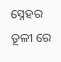ସ୍ନେହର ତୂଳୀ ରେ